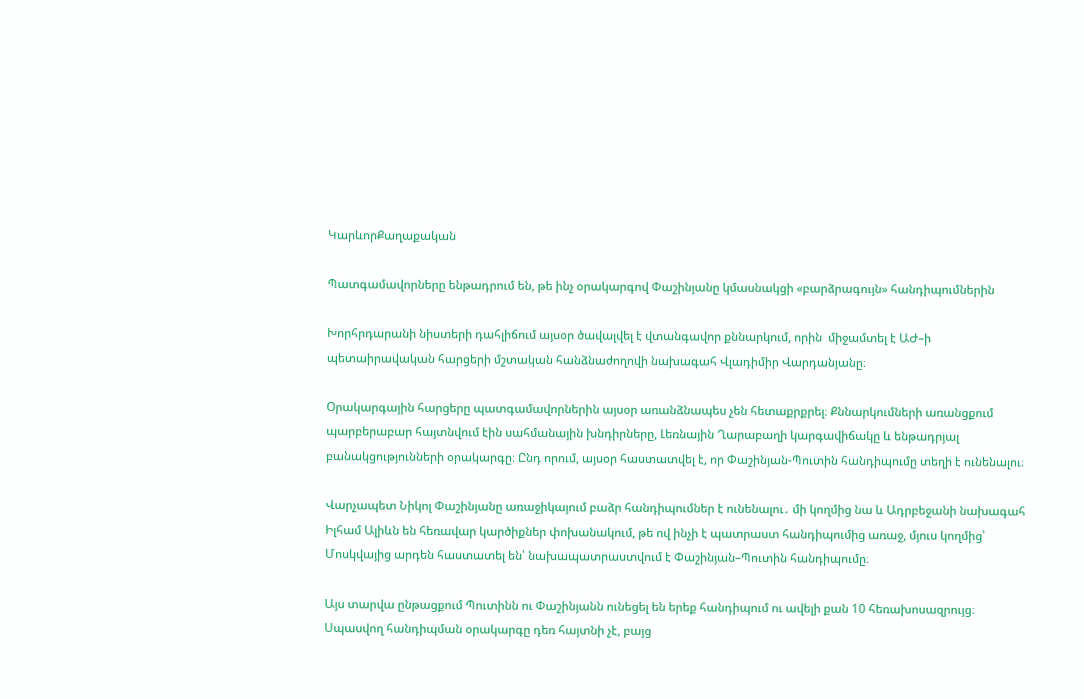ԿարևորՔաղաքական

Պատգամավորները ենթադրում են, թե ինչ օրակարգով Փաշինյանը կմասնակցի «բարձրագույն» հանդիպումներին

Խորհրդարանի նիստերի դահլիճում այսօր ծավալվել է վտանգավոր քննարկում, որին  միջամտել է ԱԺ–ի պետաիրավական հարցերի մշտական հանձնաժողովի նախագահ Վլադիմիր Վարդանյանը։

Օրակարգային հարցերը պատգամավորներին այսօր առանձնապես չեն հետաքրքրել։ Քննարկումների առանցքում պարբերաբար հայտնվում էին սահմանային խնդիրները, Լեռնային Ղարաբաղի կարգավիճակը և ենթադրյալ բանակցությունների օրակարգը։ Ընդ որում, այսօր հաստատվել է, որ Փաշինյան-Պուտին հանդիպումը տեղի է ունենալու։

Վարչապետ Նիկոլ Փաշինյանը առաջիկայում բաձր հանդիպումներ է ունենալու․ մի կողմից նա և Ադրբեջանի նախագահ Իլհամ Ալիևն են հեռավար կարծիքներ փոխանակում, թե ով ինչի է պատրաստ հանդիպումից առաջ, մյուս կողմից՝ Մոսկվայից արդեն հաստատել են՝ նախապատրաստվում է Փաշինյան–Պուտին հանդիպումը։

Այս տարվա ընթացքում Պուտինն ու Փաշինյանն ունեցել են երեք հանդիպում ու ավելի քան 10 հեռախոսազրույց։ Սպասվող հանդիպման օրակարգը դեռ հայտնի չէ, բայց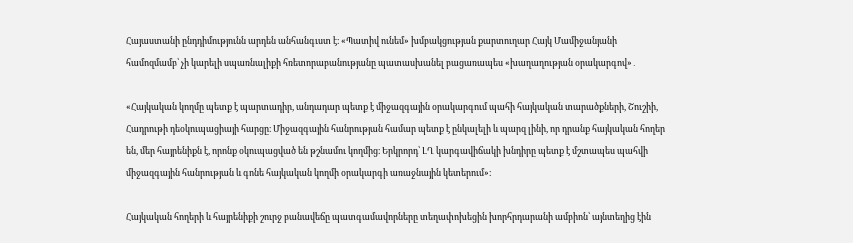Հայաստանի ընդդիմությունն արդեն անհանգւստ է։ «Պատիվ ունեմ» խմբակցության քարտուղար Հայկ Մամիջանյանի համոզմամբ՝ չի կարելի սպառնալիքի հռետորաբանությանը պատասխանել բացառապես «խաղաղության օրակարգով»․

«Հայկական կողմը պետք է պարտադիր, անդադար պետք է միջազգային օրակարգում պահի հայկական տարածքների, Շուշիի, Հադրութի դեօկուպացիայի հարցը։ Միջազգային հանրության համար պետք է ընկալելի և պարզ լինի, որ դրանք հայկական հողեր են, մեր հայրենիքն է, որոնք օկուպացված են թշնամու կողմից։ Երկրորդ՝ ԼՂ կարգավիճակի խնդիրը պետք է մշտապես պահվի միջազգային հանրության և գոնե հայկական կողմի օրակարգի առաջնային կետերում»։

Հայկական հողերի և հայրենիքի շուրջ բանավեճը պատգամավորները տեղափոխեցին խորհրդարանի ամբիոն՝ այնտեղից էին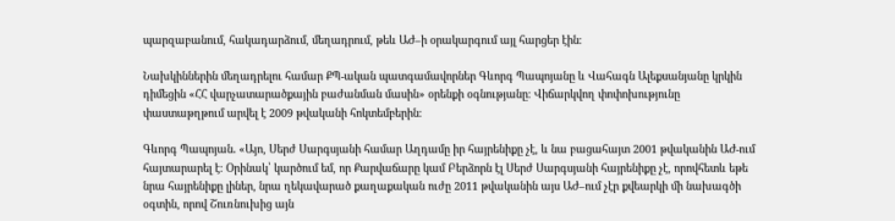պարզաբանում, հակադարձում, մեղադրում, թեև ԱԺ–ի օրակարգում այլ հարցեր էին։

Նախկիններին մեղադրելու համար ՔՊ-ական պատգամավորներ Գևորգ Պապոյանը և Վահագն Ալեքսանյանը կրկին դիմեցին «ՀՀ վարչատարածքային բաժանման մասին» օրենքի օգնությանը։ Վիճարկվող փոփոխությունը փաստաթղթում արվել է 2009 թվականի հոկտեմբերին։

Գևորգ Պապոյան․ «Այո, Սերժ Սարգսյանի համար Աղդամը իր հայրենիքը չէ, և նա բացահայտ 2001 թվականին ԱԺ-ում հայտարարել է։ Օրինակ՝ կարծում եմ, որ Քարվաճարը կամ Բերձորն էլ Սերժ Սարգսյանի հայրենիքը չէ, որովհետև եթե նրա հայրենիքը լիներ, նրա ղեկավարած քաղաքական ուժը 2011 թվականին այս ԱԺ–ում չէր քվեարկի մի նախագծի օգտին, որով Շուռնուխից այն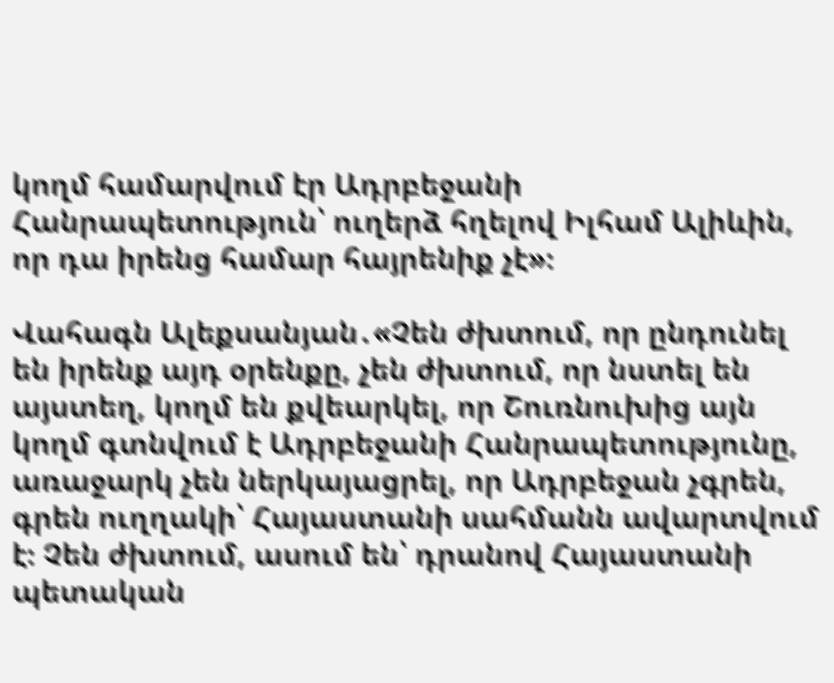կողմ համարվում էր Ադրբեջանի Հանրապետություն՝ ուղերձ հղելով Իլհամ Ալիևին, որ դա իրենց համար հայրենիք չէ»։

Վահագն Ալեքսանյան․«Չեն ժխտում, որ ընդունել են իրենք այդ օրենքը, չեն ժխտում, որ նստել են այստեղ, կողմ են քվեարկել, որ Շուռնուխից այն կողմ գտնվում է Ադրբեջանի Հանրապետությունը, առաջարկ չեն ներկայացրել, որ Ադրբեջան չգրեն, գրեն ուղղակի՝ Հայաստանի սահմանն ավարտվում է։ Չեն ժխտում, ասում են՝ դրանով Հայաստանի պետական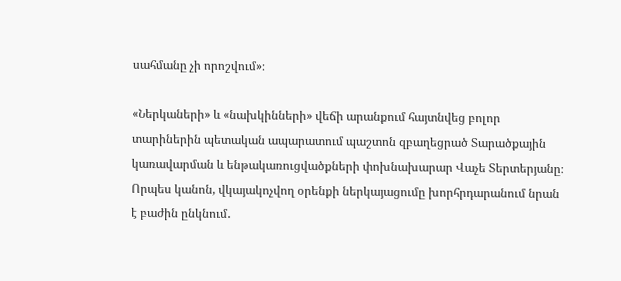սահմանը չի որոշվում»։

«Ներկաների» և «նախկինների» վեճի արանքում հայտնվեց բոլոր տարիներին պետական ապարատում պաշտոն զբաղեցրած Տարածքային կառավարման և ենթակառուցվածքների փոխնախարար Վաչե Տերտերյանը։ Որպես կանոն, վկայակոչվող օրենքի ներկայացումը խորհրդարանում նրան է բաժին ընկնում․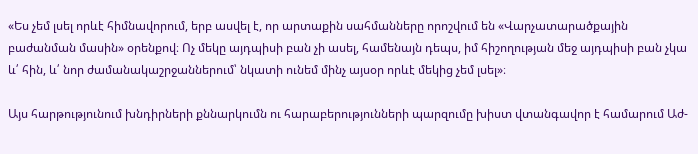«Ես չեմ լսել որևէ հիմնավորում, երբ ասվել է, որ արտաքին սահմանները որոշվում են «Վարչատարածքային բաժանման մասին» օրենքով։ Ոչ մեկը այդպիսի բան չի ասել, համենայն դեպս, իմ հիշողության մեջ այդպիսի բան չկա և՛ հին, և՛ նոր ժամանակաշրջաններում՝ նկատի ունեմ մինչ այսօր որևէ մեկից չեմ լսել»։

Այս հարթությունում խնդիրների քննարկումն ու հարաբերությունների պարզումը խիստ վտանգավոր է համարում Աժ-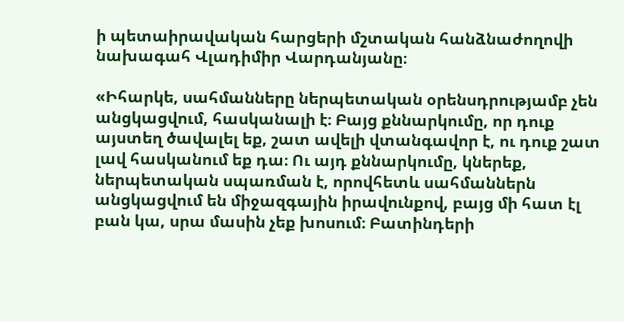ի պետաիրավական հարցերի մշտական հանձնաժողովի նախագահ Վլադիմիր Վարդանյանը։

«Իհարկե, սահմանները ներպետական օրենսդրությամբ չեն անցկացվում, հասկանալի է։ Բայց քննարկումը, որ դուք այստեղ ծավալել եք, շատ ավելի վտանգավոր է, ու դուք շատ լավ հասկանում եք դա։ Ու այդ քննարկումը, կներեք, ներպետական սպառման է, որովհետև սահմաններն անցկացվում են միջազգային իրավունքով, բայց մի հատ էլ բան կա, սրա մասին չեք խոսում։ Բատինդերի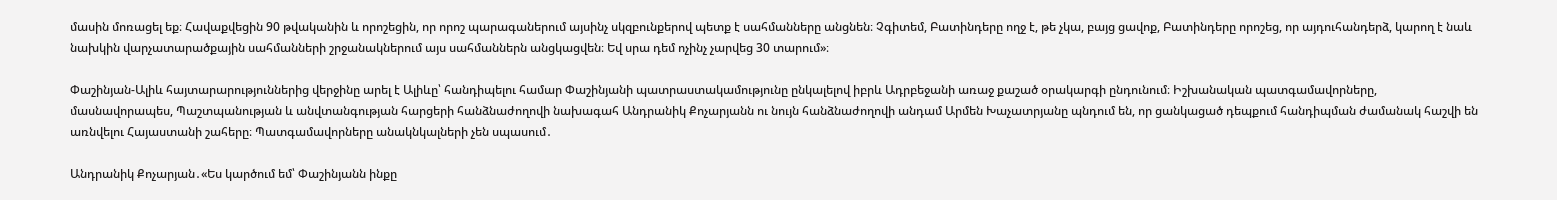մասին մոռացել եք։ Հավաքվեցին 90 թվականին և որոշեցին, որ որոշ պարագաներում այսինչ սկզբունքերով պետք է սահմանները անցնեն։ Չգիտեմ, Բատինդերը ողջ է, թե չկա, բայց ցավոք, Բատինդերը որոշեց, որ այդուհանդերձ, կարող է նաև նախկին վարչատարածքային սահմանների շրջանակներում այս սահմաններն անցկացվեն։ Եվ սրա դեմ ոչինչ չարվեց 30 տարում»։

Փաշինյան-Ալիև հայտարարություններից վերջինը արել է Ալիևը՝ հանդիպելու համար Փաշինյանի պատրաստակամությունը ընկալելով իբրև Ադրբեջանի առաջ քաշած օրակարգի ընդունում։ Իշխանական պատգամավորները, մասնավորապես, Պաշտպանության և անվտանգության հարցերի հանձնաժողովի նախագահ Անդրանիկ Քոչարյանն ու նույն հանձնաժողովի անդամ Արմեն Խաչատրյանը պնդում են, որ ցանկացած դեպքում հանդիպման ժամանակ հաշվի են առնվելու Հայաստանի շահերը։ Պատգամավորները անակնկալների չեն սպասում․

Անդրանիկ Քոչարյան․«Ես կարծում եմ՝ Փաշինյանն ինքը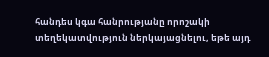հանդես կգա հանրությանը որոշակի տեղեկատվություն ներկայացնելու, եթե այդ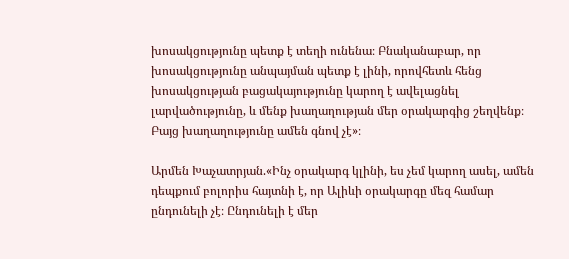խոսակցությունը պետք է տեղի ունենա։ Բնականաբար, որ խոսակցությունը անպայման պետք է լինի, որովհետև հենց խոսակցության բացակայությունը կարող է ավելացնել լարվածությունը, և մենք խաղաղության մեր օրակարգից շեղվենք։ Բայց խաղաղությունը ամեն գնով չէ»։

Արմեն Խաչատրյան.«Ինչ օրակարգ կլինի, ես չեմ կարող ասել, ամեն դեպքում բոլորիս հայտնի է, որ Ալիևի օրակարգը մեզ համար ընդունելի չէ։ Ընդունելի է մեր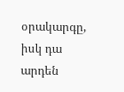օրակարգը, իսկ դա արդեն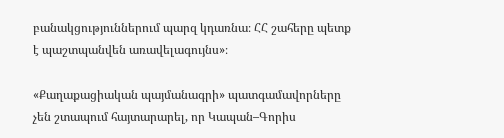բանակցություններում պարզ կդառնա։ ՀՀ շահերը պետք է պաշտպանվեն առավելագույնս»։

«Քաղաքացիական պայմանագրի» պատգամավորները չեն շտապում հայտարարել, որ Կապան–Գորիս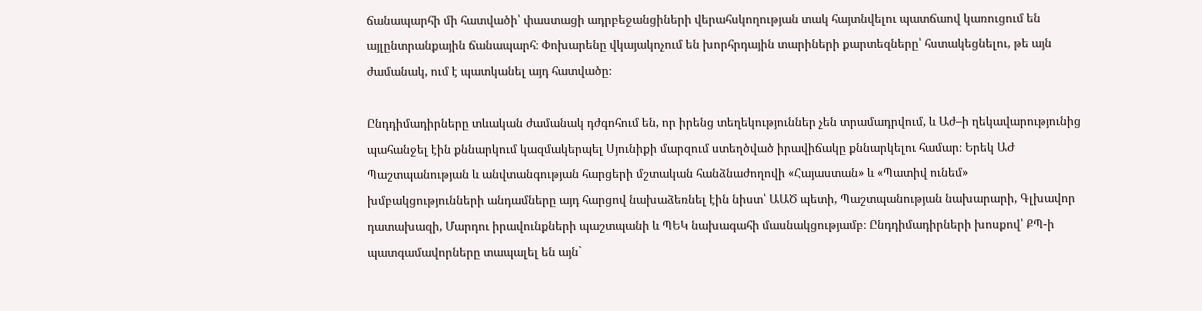ճանապարհի մի հատվածի՝ փաստացի ադրբեջանցիների վերահսկողության տակ հայտնվելու պատճաով կառուցում են այլընտրանքային ճանապարհ։ Փոխարենը վկայակոչում են խորհրդային տարիների քարտեզները՝ հստակեցնելու, թե այն ժամանակ, ում է պատկանել այդ հատվածը։

Ընդդիմադիրները տևական ժամանակ դժգոհում են, որ իրենց տեղեկություններ չեն տրամադրվում, և Աժ–ի ղեկավարությունից պահանջել էին քննարկում կազմակերպել Սյունիքի մարզում ստեղծված իրավիճակը քննարկելու համար։ Երեկ ԱԺ Պաշտպանության և անվտանգության հարցերի մշտական հանձնաժողովի «Հայաստան» և «Պատիվ ունեմ» խմբակցությունների անդամները այդ հարցով նախաձեռնել էին նիստ՝ ԱԱԾ պետի, Պաշտպանության նախարարի, Գլխավոր դատախազի, Մարդու իրավունքների պաշտպանի և ՊԵԿ նախագահի մասնակցությամբ։ Ընդդիմադիրների խոսքով՝ ՔՊ-ի պատգամավորները տապալել են այն`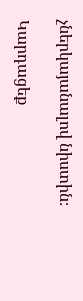չներկայանալով նիստին։

Կարդացեք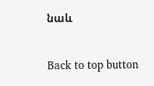նաև

Back to top button